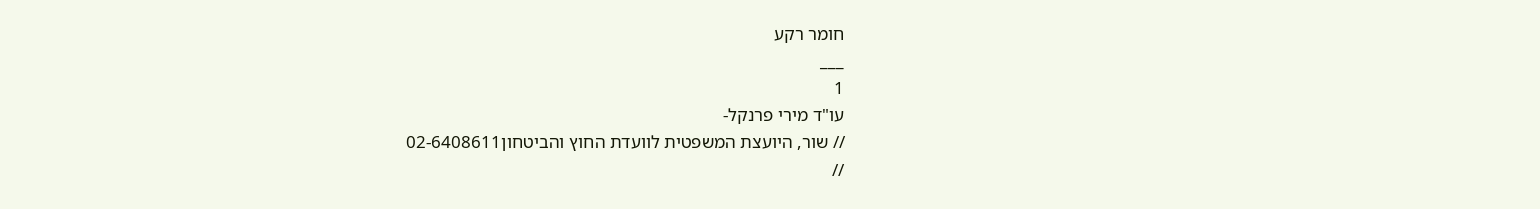חומר רקע
___
1
עו"ד מירי פרנקל-
// שור, היועצת המשפטית לוועדת החוץ והביטחון02-6408611
//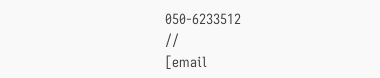050-6233512
//
[email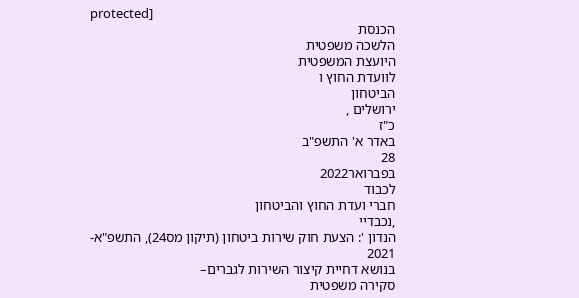protected]
הכנסת
הלשכה משפטית
היועצת המשפטית
לוועדת החוץ ו
הביטחון
ירושלים ,
כ"ז
באדר א' התשפ"ב
28
בפברואר2022
לכבוד
חברי ועדת החוץ והביטחון
,נכבדיי
הנדון ': הצעת חוק שירות ביטחון (תיקון מס24), התשפ"א-
2021
בנושא דחיית קיצור השירות לגברים–
סקירה משפטית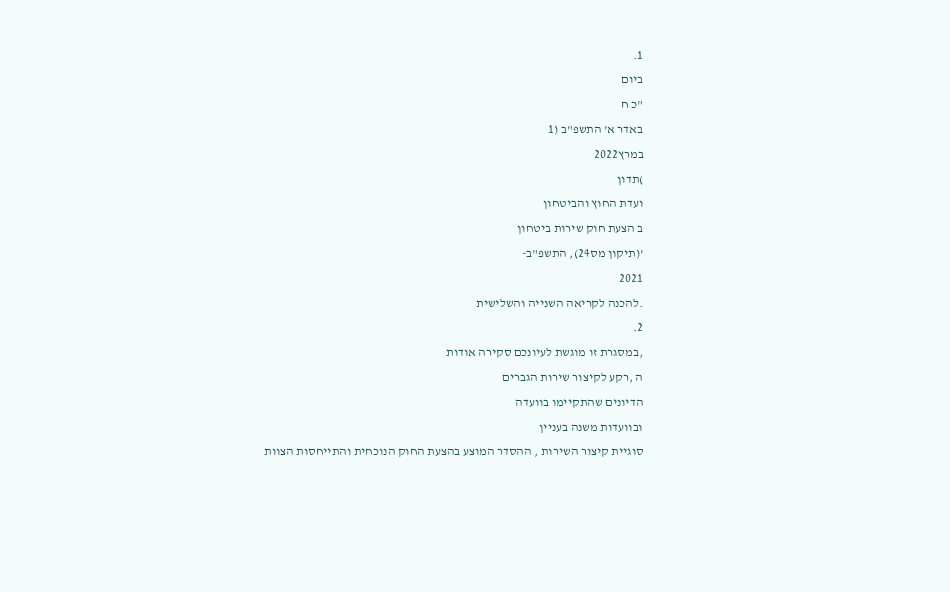1.
ביום
"כ ח
באדר א' התשפ"ב (1
במרץ2022
)תדון
ועדת החוץ והביטחון
ב הצעת חוק שירות ביטחון
'(תיקון מס24), התשפ"ב-
2021
.להכנה לקריאה השנייה והשלישית
2.
,במסגרת זו מוגשת לעיונכם סקירה אודות
ה ,רקע לקיצור שירות הגברים
הדיונים שהתקיימו בוועדה
ובוועדות משנה בעניין
סוגיית קיצור השירות , ההסדר המוצע בהצעת החוק הנוכחית והתייחסות הצוות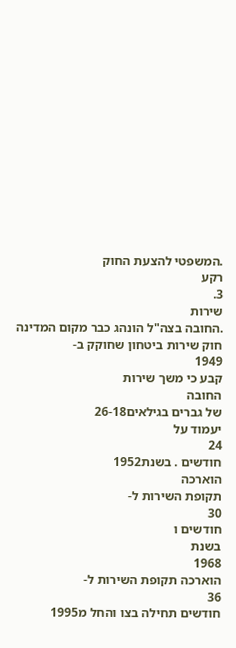.המשפטי להצעת החוק
רקע
3.
שירות
.החובה בצה"ל הונהג כבר מקום המדינה
חוק שירות ביטחון שחוקק ב-
1949
קבע כי משך שירות
החובה
של גברים בגילאים26-18
יעמוד על
24
חודשים . בשנת1952
הוארכה
תקופת השירות ל-
30
חודשים ו
בשנת
1968
הוארכה תקופת השירות ל-
36
חודשים תחילה בצו והחל מ1995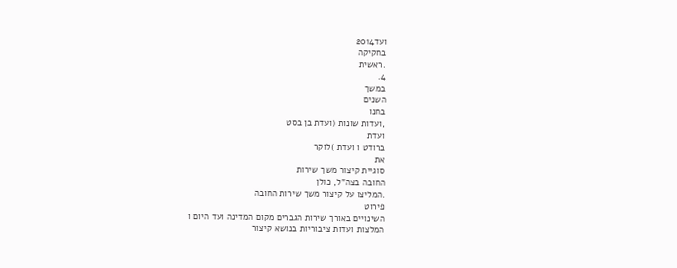ועד2014
בחקיקה
.ראשית
4.
במשך
השנים
בחנו
,ועדות שונות (ועדת בן בסט
ועדת
ברודט ו ועדת )לוקר
את
סוגיית קיצור משך שירות
החובה בצה"ל, כולן
.המליצו על קיצור משך שירות החובה
פירוט
השינויים באורך שירות הגברים מקום המדינה ועד היום ו
המלצות ועדות ציבוריות בנושא קיצור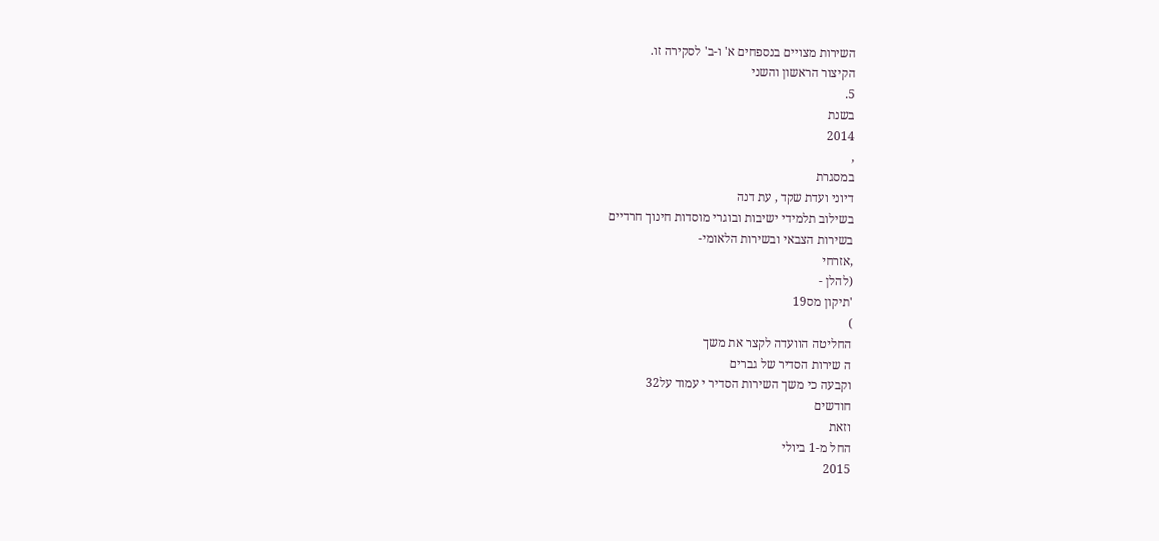השירות מצויים בנספחים א' ו-ב' לסקירה זו.
הקיצור הראשון והשני
5.
בשנת
2014
,
במסגרת
דיוני ועדת שקד , עת דנה
בשילוב תלמידי ישיבות ובוגרי מוסדות חינוך חרדיים
בשירות הצבאי ובשירות הלאומי-
,אזרחי
(להלן -
'תיקון מס19
)
החליטה הוועדה לקצר את משך
ה שירות הסדיר של גברים
וקבעה כי משך השירות הסדיר י עמוד על32
חודשים
וזאת
החל מ-1 ביולי
2015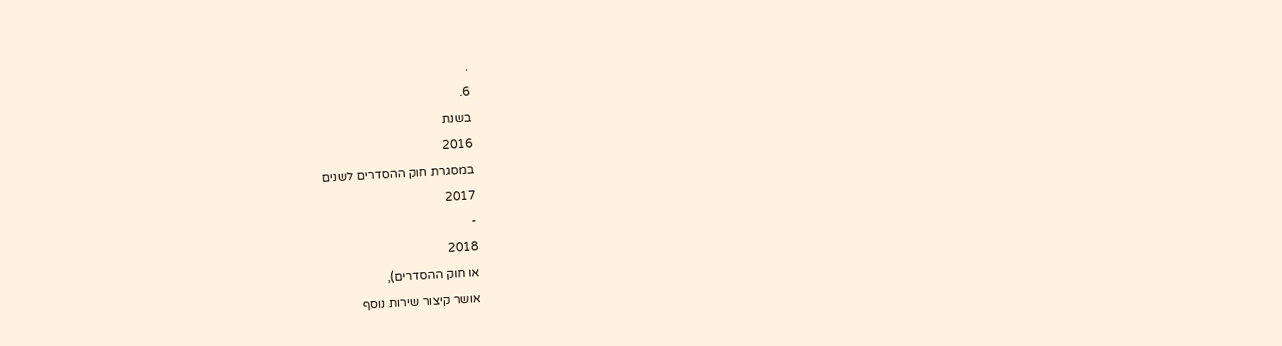.
6.
בשנת
2016
במסגרת חוק ההסדרים לשנים
2017
-
2018
או חוק ההסדרים),
אושר קיצור שירות נוסף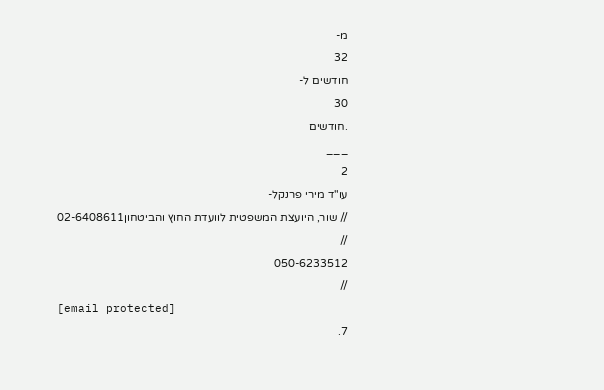מ-
32
חודשים ל-
30
.חודשים
___
2
עו"ד מירי פרנקל-
// שור, היועצת המשפטית לוועדת החוץ והביטחון02-6408611
//
050-6233512
//
[email protected]
7.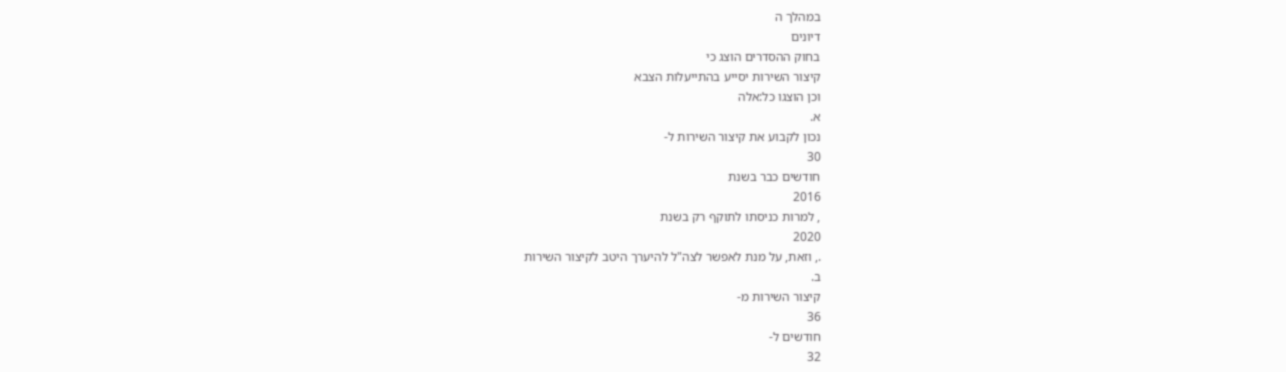במהלך ה
דיונים
בחוק ההסדרים הוצג כי
קיצור השירות יסייע בהתייעלות הצבא
וכן הוצגו כל:אלה
א.
נכון לקבוע את קיצור השירות ל-
30
חודשים כבר בשנת
2016
, למרות כניסתו לתוקף רק בשנת
2020
., וזאת, על מנת לאפשר לצה"ל להיערך היטב לקיצור השירות
ב.
קיצור השירות מ-
36
חודשים ל-
32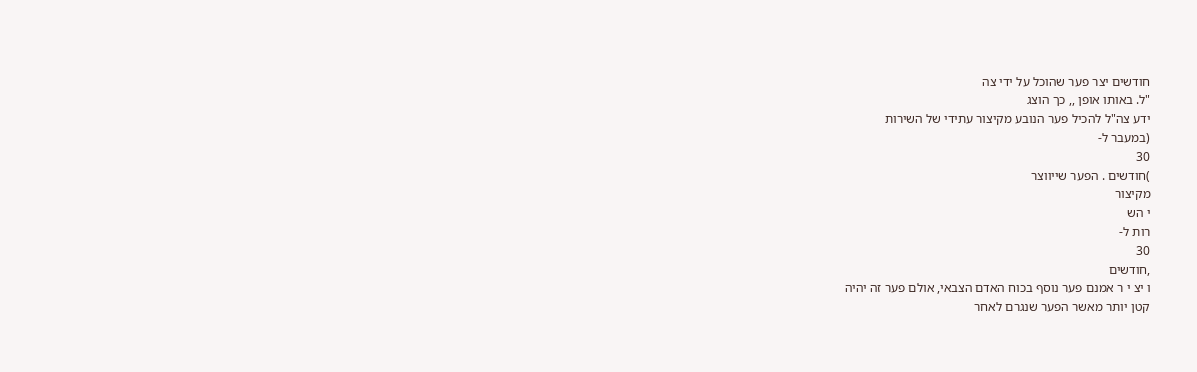חודשים יצר פער שהוכל על ידי צה
"ל. באותו אופן ,, כך הוצג
ידע צה"ל להכיל פער הנובע מקיצור עתידי של השירות
(במעבר ל-
30
)חודשים . הפער שייווצר
מקיצור
י הש
רות ל-
30
,חודשים
ו יצ י ר אמנם פער נוסף בכוח האדם הצבאי, אולם פער זה יהיה
קטן יותר מאשר הפער שנגרם לאחר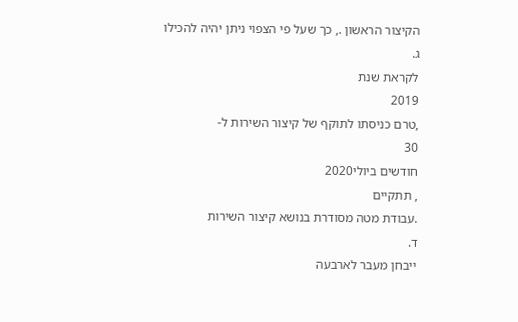הקיצור הראשון ., כך שעל פי הצפוי ניתן יהיה להכילו
ג.
לקראת שנת
2019
,טרם כניסתו לתוקף של קיצור השירות ל-
30
חודשים ביולי2020
, תתקיים
.עבודת מטה מסודרת בנושא קיצור השירות
ד.
ייבחן מעבר לארבעה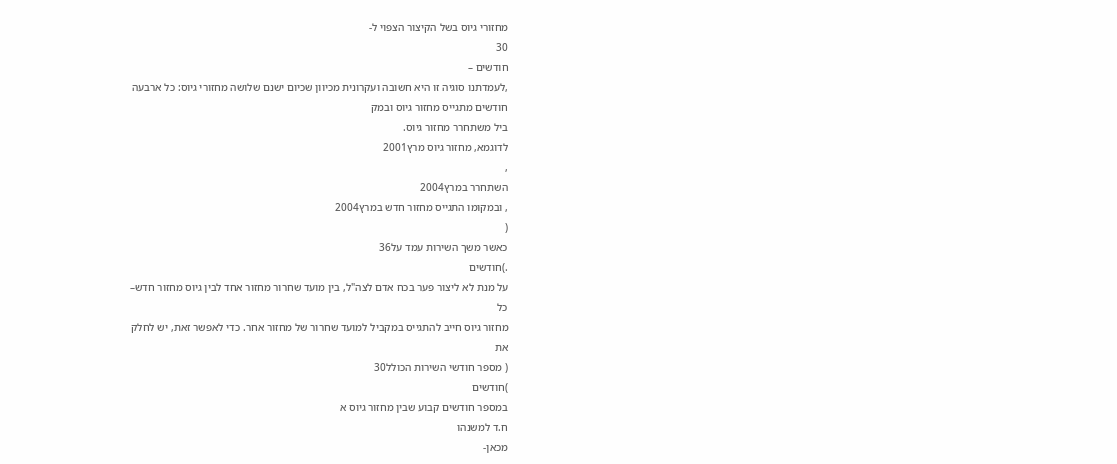מחזורי גיוס בשל הקיצור הצפוי ל-
30
חודשים –
,לעמדתנו סוגיה זו היא חשובה ועקרונית מכיוון שכיום ישנם שלושה מחזורי גיוס: כל ארבעה
חודשים מתגייס מחזור גיוס ובמק
ביל משתחרר מחזור גיוס.
לדוגמא, מחזור גיוס מרץ2001
,
השתחרר במרץ2004
, ובמקומו התגייס מחזור חדש במרץ2004
(
כאשר משך השירות עמד על36
.)חודשים
על מנת לא ליצור פער בכח אדם לצה"ל, בין מועד שחרור מחזור אחד לבין גיוס מחזור חדש–
כל
מחזור גיוס חייב להתגייס במקביל למועד שחרור של מחזור אחר. כדי לאפשר זאת, יש לחלק
את
( מספר חודשי השירות הכולל30
)חודשים
במספר חודשים קבוע שבין מחזור גיוס א
ח.ד למשנהו
מכאן-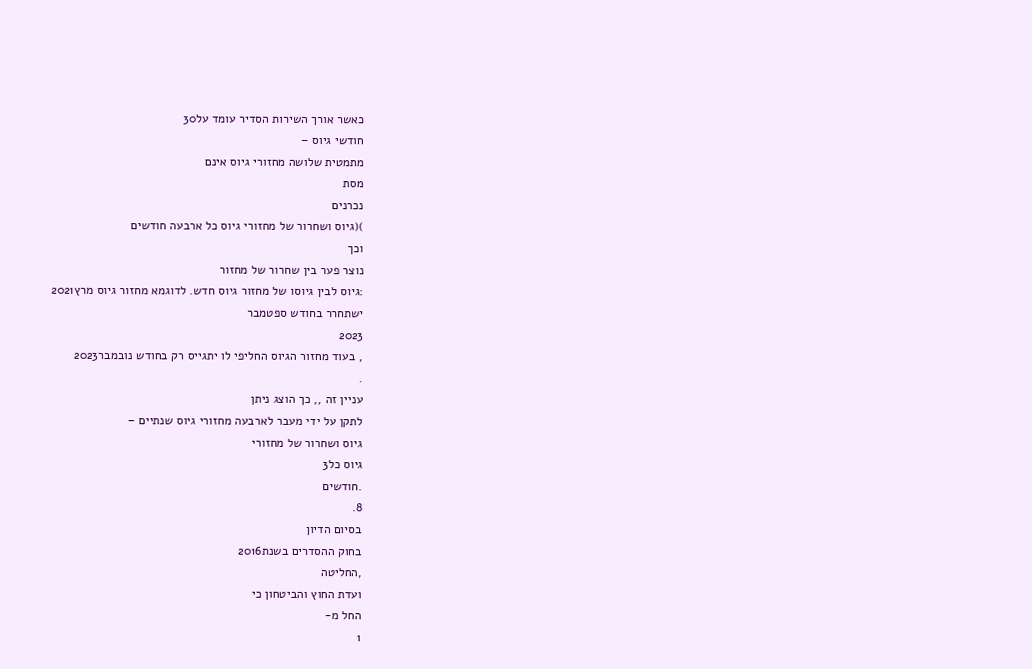כאשר אורך השירות הסדיר עומד על30
חודשי גיוס –
מתמטית שלושה מחזורי גיוס אינם
מסת
נכרנים
)(גיוס ושחרור של מחזורי גיוס כל ארבעה חודשים
וכך
נוצר פער בין שחרור של מחזור
:גיוס לבין גיוסו של מחזור גיוס חדש. לדוגמא מחזור גיוס מרץ2021
ישתחרר בחודש ספטמבר
2023
, בעוד מחזור הגיוס החליפי לו יתגייס רק בחודש נובמבר2023
.
עניין זה ,, כך הוצג ניתן
לתקן על ידי מעבר לארבעה מחזורי גיוס שנתיים –
גיוס ושחרור של מחזורי
גיוס כל3
.חודשים
8.
בסיום הדיון
בחוק ההסדרים בשנת2016
,החליטה
ועדת החוץ והביטחון כי
החל מ-
1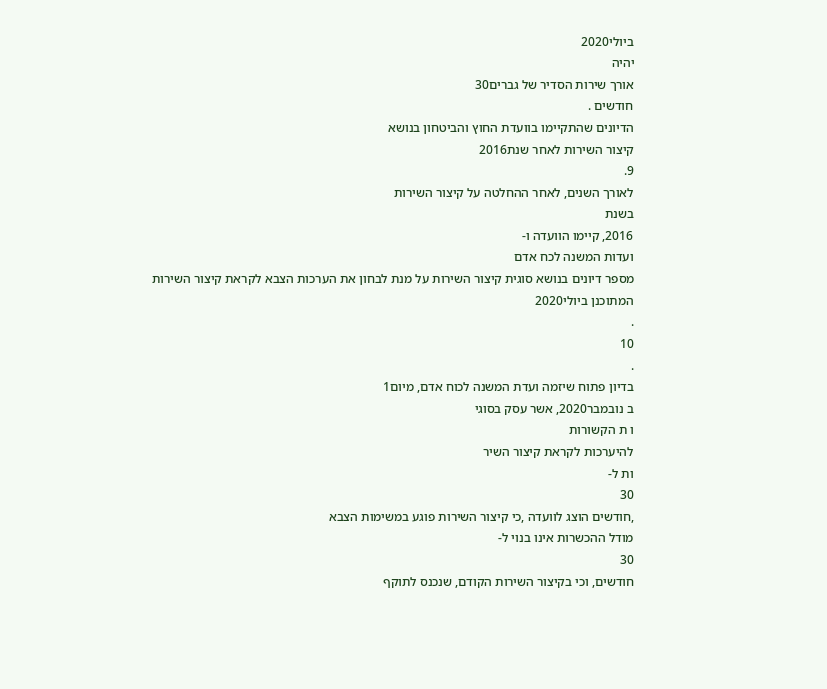ביולי2020
יהיה
אורך שירות הסדיר של גברים30
חודשים .
הדיונים שהתקיימו בוועדת החוץ והביטחון בנושא
קיצור השירות לאחר שנת2016
9.
לאורך השנים, לאחר ההחלטה על קיצור השירות
בשנת
2016, קיימו הוועדה ו-
ועדות המשנה לכח אדם
מספר דיונים בנושא סוגית קיצור השירות על מנת לבחון את הערכות הצבא לקראת קיצור השירות
המתוכנן ביולי2020
.
10
.
בדיון פתוח שיזמה ועדת המשנה לכוח אדם, מיום1
ב נובמבר2020, אשר עסק בסוגי
ו ת הקשורות
להיערכות לקראת קיצור השיר
ות ל-
30
,חודשים הוצג לוועדה ,כי קיצור השירות פוגע במשימות הצבא
מודל ההכשרות אינו בנוי ל-
30
חודשים, וכי בקיצור השירות הקודם, שנכנס לתוקף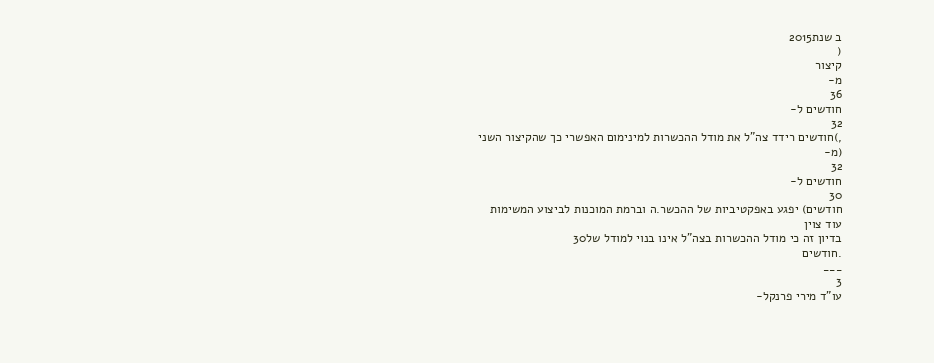ב שנת2015
(
קיצור
מ-
36
חודשים ל-
32
,)חודשים רידד צה"ל את מודל ההכשרות למינימום האפשרי כך שהקיצור השני (מ-
32
חודשים ל-
30
חודשים) יפגע באפקטיביות של ההכשר.ה וברמת המוכנות לביצוע המשימות
עוד צוין
בדיון זה כי מודל ההכשרות בצה"ל אינו בנוי למודל של30
.חודשים
___
3
עו"ד מירי פרנקל-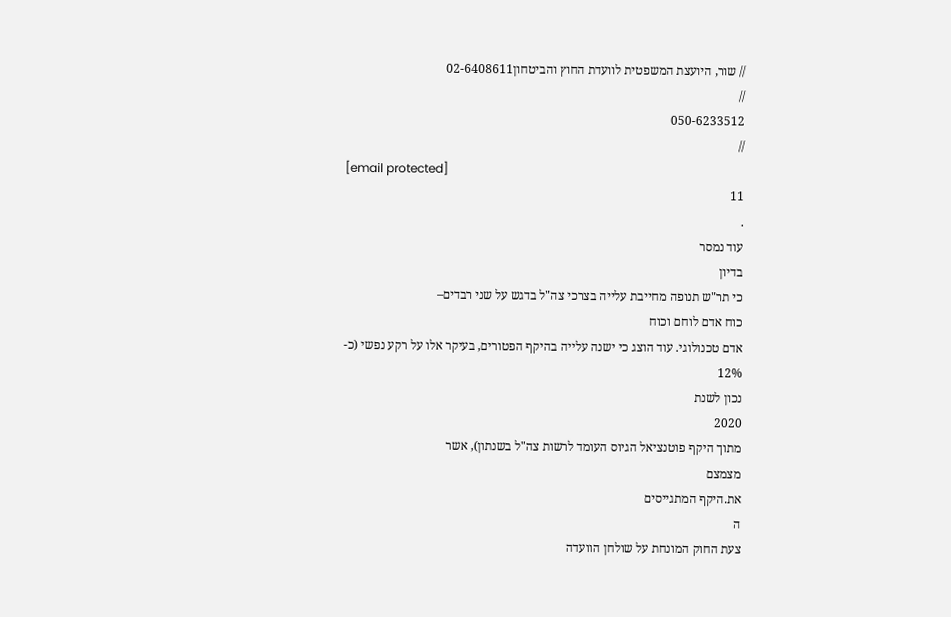// שור, היועצת המשפטית לוועדת החוץ והביטחון02-6408611
//
050-6233512
//
[email protected]
11
.
עוד נמסר
בדיון
כי תר"ש תנופה מחייבת עלייה בצרכי צה"ל בדגש על שני רבדים–
כוח אדם לוחם וכוח
אדם טכנולוגי. עוד הוצג כי ישנה עלייה בהיקף הפטורים, בעיקר אלו על רקע נפשי (כ-
12%
נכון לשנת
2020
מתוך היקף פוטנציאל הגיוס העומד לרשות צה"ל בשנתון), אשר
מצמצם
את.היקף המתגייסים
ה
צעת החוק המונחת על שולחן הוועדה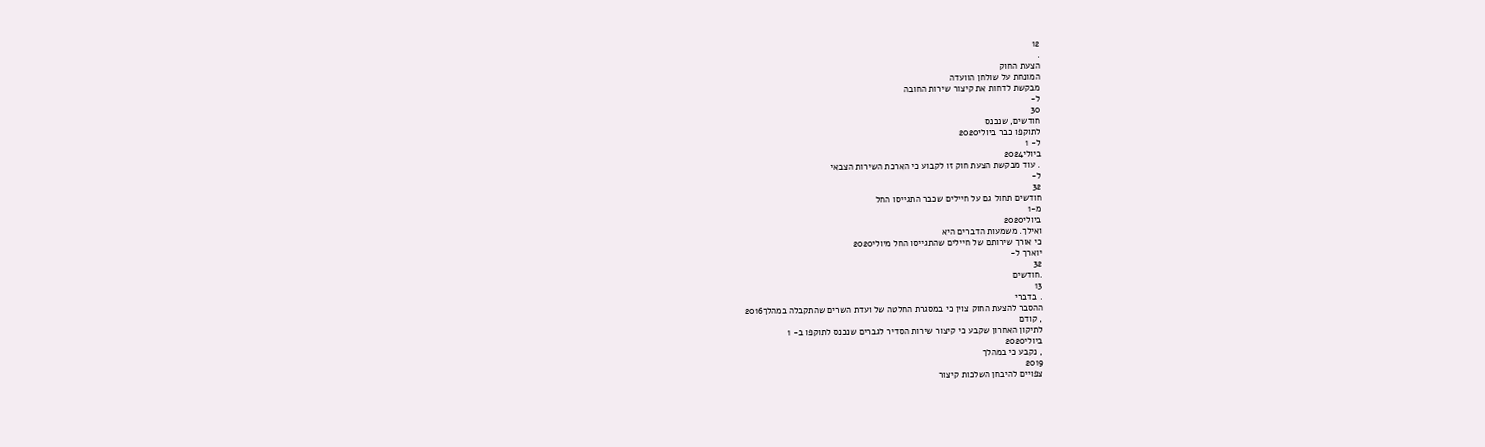12
.
הצעת החוק
המונחת על שולחן הוועדה
מבקשת לדחות את קיצור שירות החובה
ל-
30
חודשים, שנכנס
לתוקפו כבר ביולי2020
ל- 1
ביולי2024
. עוד מבקשת הצעת חוק זו לקבוע כי הארכת השירות הצבאי
ל-
32
חודשים תחול גם על חיילים שכבר התגייסו החל
מ-1
ביולי2020
ואילך. משמעות הדברים היא
כי אורך שירותם של חיילים שהתגייסו החל מיולי2020
יוארך ל-
32
.חודשים
13
. בדברי
ההסבר להצעת החוק צוין כי במסגרת החלטה של ועדת השרים שהתקבלה במהלך2016
, קודם
לתיקון האחרון שקבע כי קיצור שירות הסדיר לגברים שנכנס לתוקפו ב- 1
ביולי2020
, נקבע כי במהלך
2019
צפויים להיבחן השלכות קיצור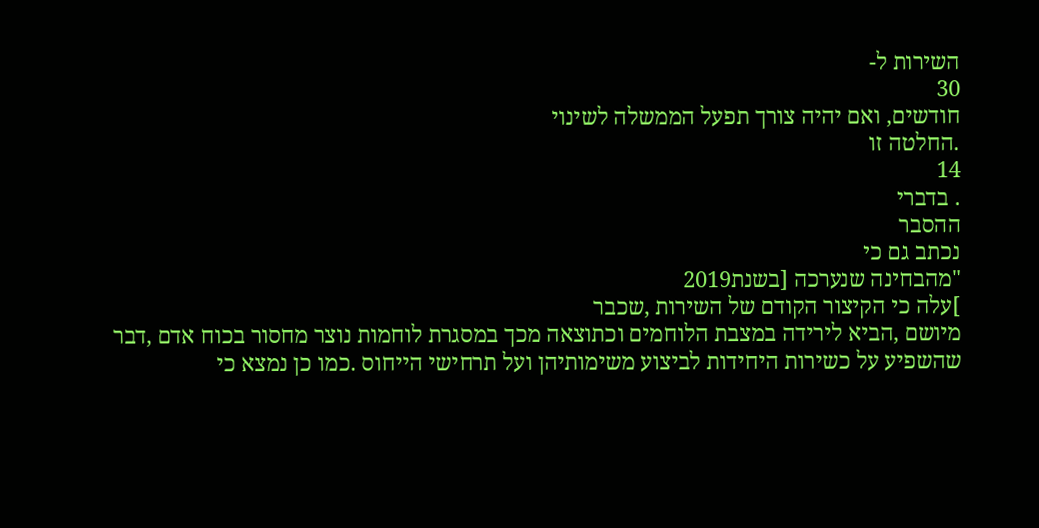השירות ל-
30
חודשים, ואם יהיה צורך תפעל הממשלה לשינוי
.החלטה זו
14
. בדברי
ההסבר
נכתב גם כי
"מהבחינה שנערכה [בשנת2019
]עלה כי הקיצור הקודם של השירות ,שכבר
מיושם ,הביא לירידה במצבת הלוחמים וכתוצאה מכך במסגרת לוחמות נוצר מחסור בכוח אדם ,דבר
שהשפיע על כשירות היחידות לביצוע משימותיהן ועל תרחישי הייחוס .כמו כן נמצא כי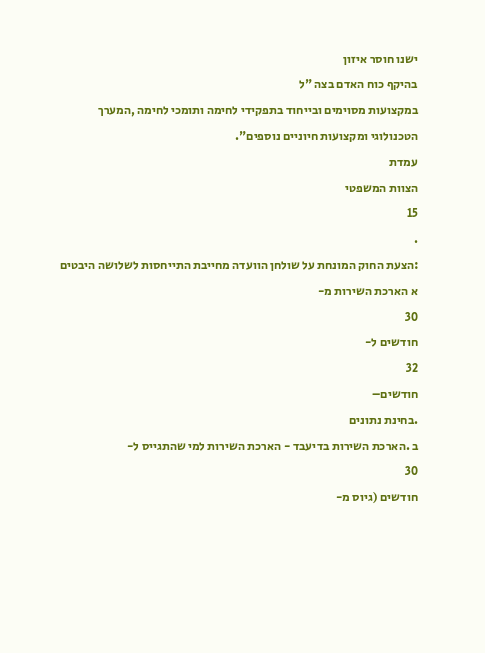ישנו חוסר איזון
בהיקף כוח האדם בצה "ל
במקצועות מסוימים ובייחוד בתפקידי לחימה ותומכי לחימה ,המערך
הטכנולוגי ומקצועות חיוניים נוספים".
עמדת
הצוות המשפטי
15
.
:הצעת החוק המונחת על שולחן הוועדה מחייבת התייחסות לשלושה היבטים
א הארכת השירות מ-
30
חודשים ל-
32
חודשים–
.בחינת נתונים
ב .הארכת השירות בדיעבד - הארכת השירות למי שהתגייס ל-
30
חודשים (גיוס מ-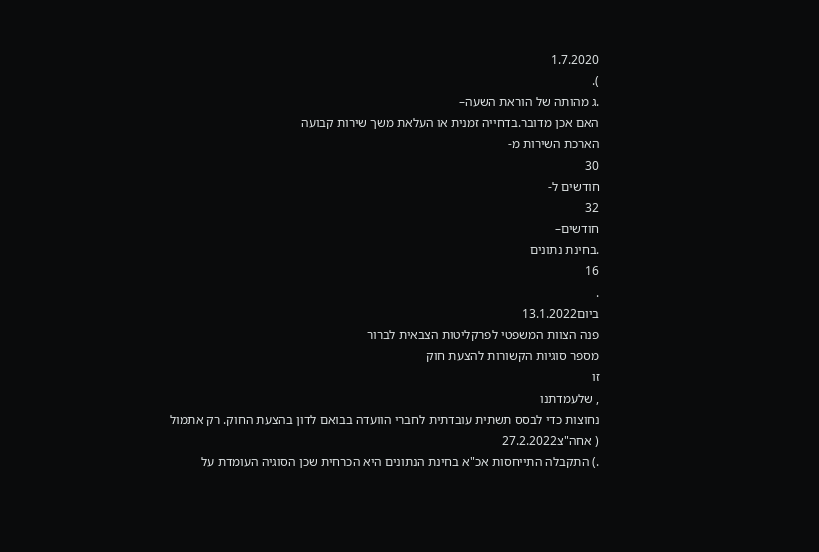1.7.2020
).
.ג מהותה של הוראת השעה–
האם אכן מדובר.בדחייה זמנית או העלאת משך שירות קבועה
הארכת השירות מ-
30
חודשים ל-
32
חודשים–
.בחינת נתונים
16
.
ביום13.1.2022
פנה הצוות המשפטי לפרקליטות הצבאית לברור
מספר סוגיות הקשורות להצעת חוק
זו
, שלעמדתנו
נחוצות כדי לבסס תשתית עובדתית לחברי הוועדה בבואם לדון בהצעת החוק. רק אתמול
( אחה"צ27.2.2022
.) התקבלה התייחסות אכ"א בחינת הנתונים היא הכרחית שכן הסוגיה העומדת על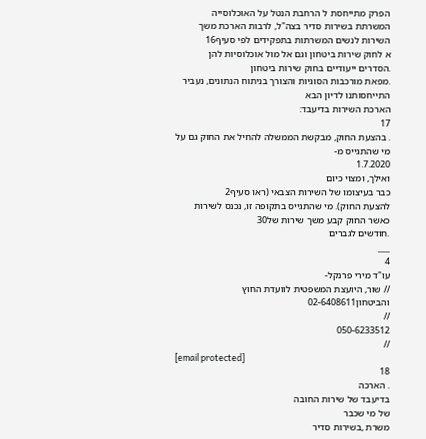הפרק מתייחסת ל הרחבת הנטל על האוכלוסייה המשרתת בשירות סדיר בצה"ל, לרבות הארכת משך
השירות לנשים המשרתות בתפקידים לפי סעיף16
א לחוק שירות ביטחון וגם אל מול אוכלוסיות להן
.הסדרים ייעודיים בחוק שירות ביטחון
.מפאת מורכבות הסוגיות והצורך בניתוח הנתונים, נעביר התייחסותנו לדיון הבא
הארכת השירות בדיעבד:
17
. בהצעת החוק, מבקשת הממשלה להחיל את החוק גם על מי שהתגייס מ-
1.7.2020
ואילך, ומצוי כיום
כבר בעיצומו של השירות הצבאי (ראו סעיף2
להצעת החוק). מי שהתגייס בתקופה זו, נכנס לשירות
כאשר החוק קבע משך שירות של30
.חודשים לגברים
___
4
עו"ד מירי פרנקל-
// שור, היועצת המשפטית לוועדת החוץ והביטחון02-6408611
//
050-6233512
//
[email protected]
18
. הארכה
בדיעבד של שירות החובה
של מי שכבר
משרת ,בשירות סדיר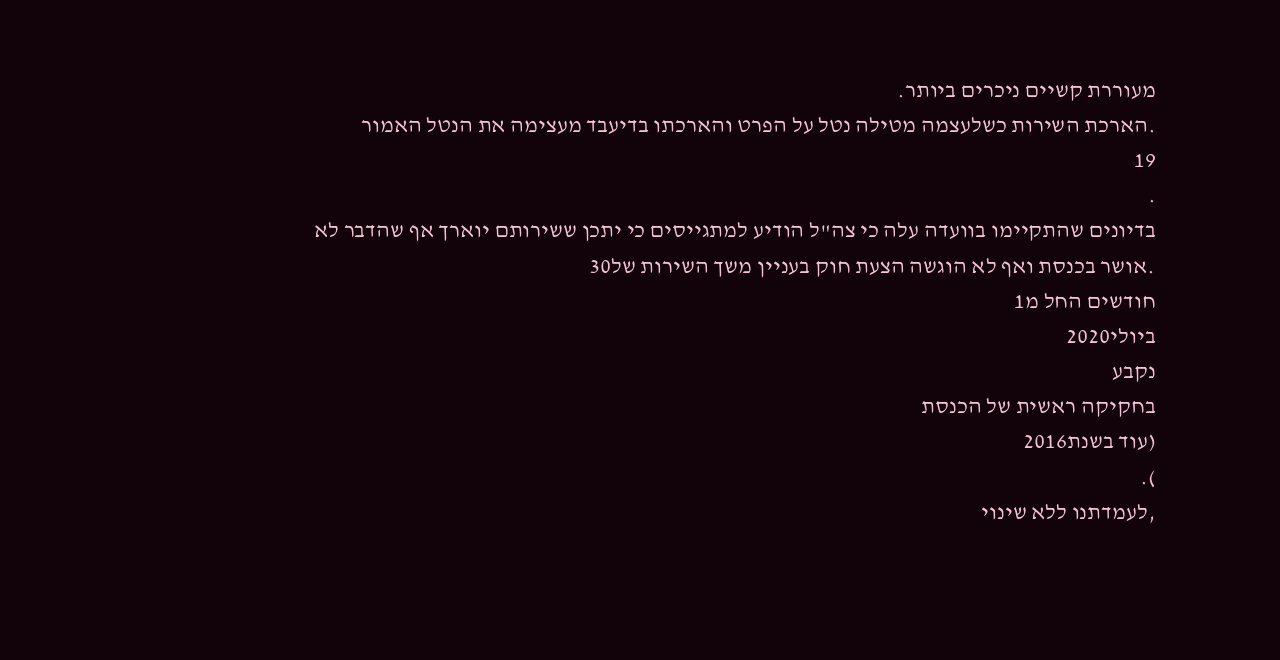מעוררת קשיים ניכרים ביותר.
.הארכת השירות כשלעצמה מטילה נטל על הפרט והארכתו בדיעבד מעצימה את הנטל האמור
19
.
בדיונים שהתקיימו בוועדה עלה כי צה"ל הודיע למתגייסים כי יתכן ששירותם יוארך אף שהדבר לא
.אושר בכנסת ואף לא הוגשה הצעת חוק בעניין משך השירות של30
חודשים החל מ1
ביולי2020
נקבע
בחקיקה ראשית של הכנסת
(עוד בשנת2016
).
,לעמדתנו ללא שינוי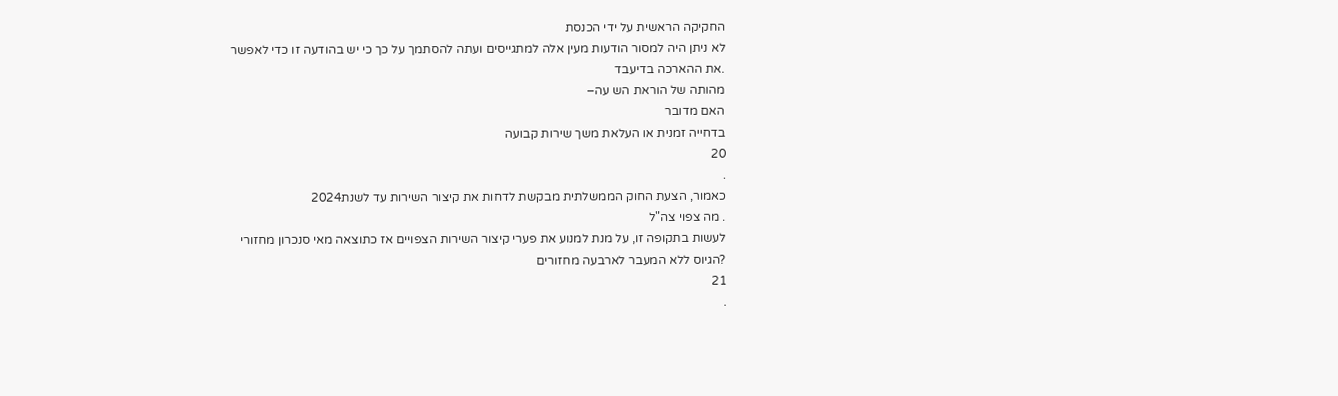החקיקה הראשית על ידי הכנסת
לא ניתן היה למסור הודעות מעין אלה למתגייסים ועתה להסתמך על כך כי יש בהודעה זו כדי לאפשר
.את ההארכה בדיעבד
מהותה של הוראת הש עה–
האם מדובר
בדחייה זמנית או העלאת משך שירות קבועה
20
.
כאמור, הצעת החוק הממשלתית מבקשת לדחות את קיצור השירות עד לשנת2024
. מה צפוי צה"ל
לעשות בתקופה זו, על מנת למנוע את פערי קיצור השירות הצפויים אז כתוצאה מאי סנכרון מחזורי
?הגיוס ללא המעבר לארבעה מחזורים
21
.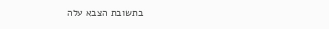בתשובת הצבא עלה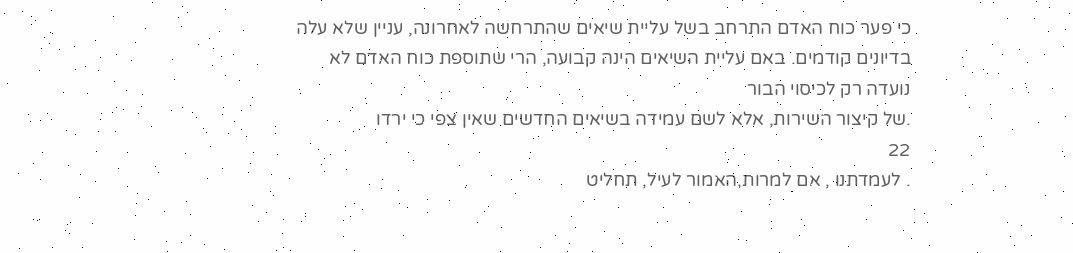כי פער כוח האדם התרחב בשל עליית שיאים שהתרחשה לאחרונה, עניין שלא עלה
בדיונים קודמים. באם עליית השיאים הינה קבועה, הרי שתוספת כוח האדם לא נועדה רק לכיסוי הבור
.של קיצור השירות, אלא לשם עמידה בשיאים החדשים שאין צפי כי ירדו
22
. לעמדתנו , אם למרות,האמור לעיל, תחליט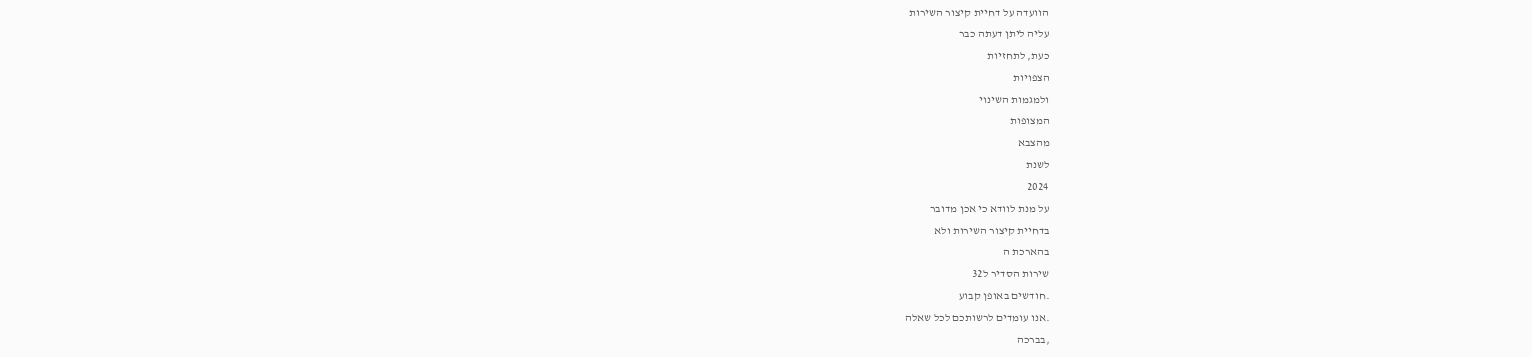הוועדה על דחיית קיצור השירות
עליה ליתן דעתה כבר
כעת, לתחזיות
הצפויות
ולמגמות השינוי
המצופות
מהצבא
לשנת
2024
על מנת לוודא כי אכן מדובר
בדחיית קיצור השירות ולא
בהארכת ה
שירות הסדיר ל32
.חודשים באופן קבוע
.אנו עומדים לרשותכם לכל שאלה
,בברכה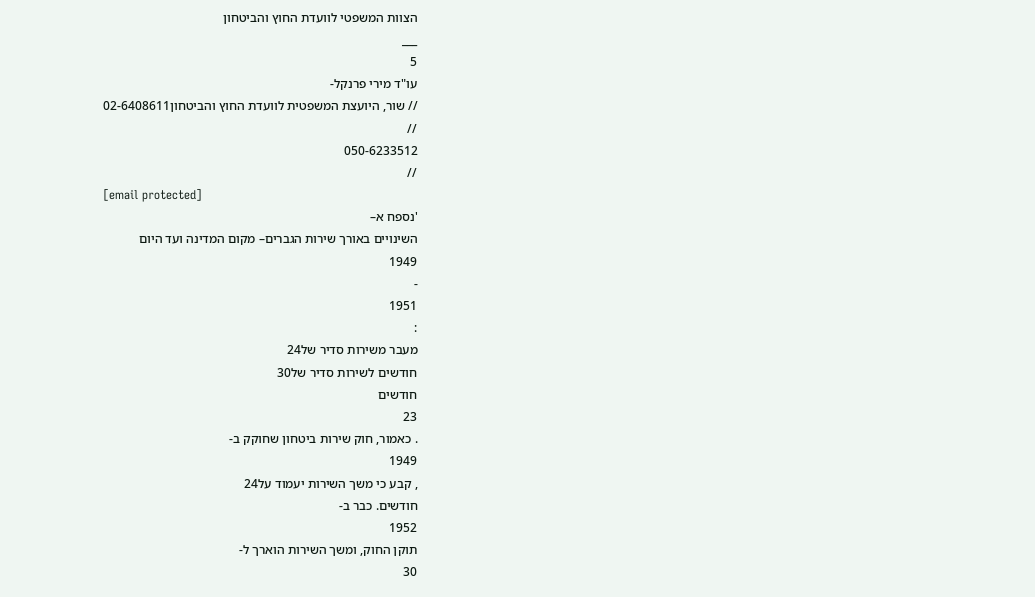הצוות המשפטי לוועדת החוץ והביטחון
___
5
עו"ד מירי פרנקל-
// שור, היועצת המשפטית לוועדת החוץ והביטחון02-6408611
//
050-6233512
//
[email protected]
'נספח א–
השינויים באורך שירות הגברים– מקום המדינה ועד היום
1949
-
1951
:
מעבר משירות סדיר של24
חודשים לשירות סדיר של30
חודשים
23
. כאמור, חוק שירות ביטחון שחוקק ב-
1949
, קבע כי משך השירות יעמוד על24
חודשים. כבר ב-
1952
תוקן החוק, ומשך השירות הוארך ל-
30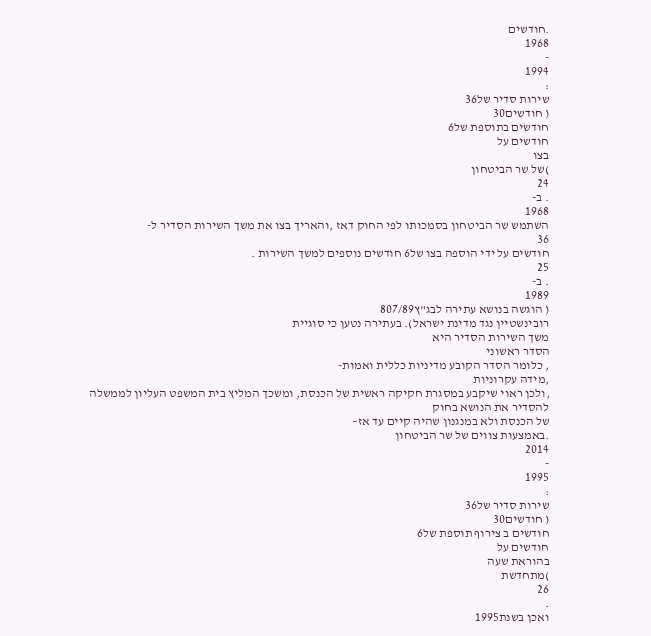.חודשים
1968
-
1994
:
שירות סדיר של36
( חודשים30
חודשים בתוספת של6
חודשים על
בצו
)של שר הביטחון
24
. ב-
1968
השתמש שר הביטחון בסמכותו לפי החוק דאז ,והאריך בצו את משך השירות הסדיר ל-
36
חודשים על ידי הוספה בצו של6 חודשים נוספים למשך השירות .
25
. ב-
1989
( הוגשה בנושא עתירה לבג"ץ807/89
רובינשטיין נגד מדינת ישראל). בעתירה נטען כי סוגיית
משך השירות הסדיר היא
הסדר ראשוני
, כלומר הסדר הקובע מדיניות כללית ואמות-
,מידה עקרוניות
,ולכן ראוי שיקבע במסגרת חקיקה ראשית של הכנסת, ומשכך המליץ בית המשפט העליון לממשלה
להסדיר את הנושא בחוק
של הכנסת ולא במנגנון שהיה קיים עד אז–
.באמצעות צווים של שר הביטחון
2014
-
1995
:
שירות סדיר של36
( חודשים30
חודשים ב צירוף תוספת של6
חודשים על
בהוראת שעה
)מתחדשת
26
.
ואכן בשנת1995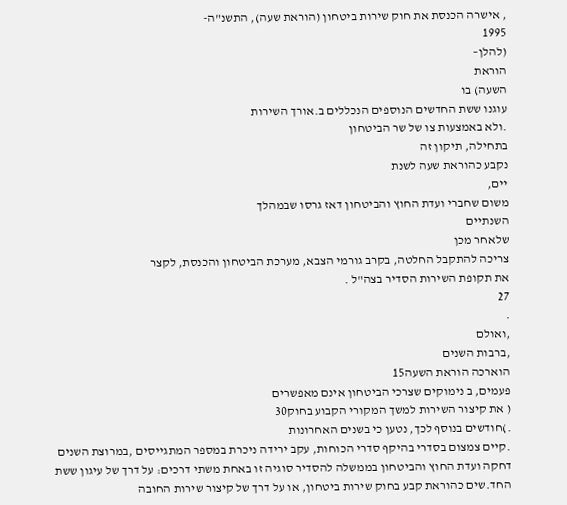, אישרה הכנסת את חוק שירות ביטחון (הוראת שעה), התשנ"ה-
1995
(להלן–
הוראת
השעה) בו
עוגנו ששת החדשים הנוספים הנכללים ב.אורך השירות
.ולא באמצעות צו של שר הביטחון
בתחילה, תיקון זה
נקבע כהוראת שעה לשנת
יים,
משום שחברי ועדת החוץ והביטחון דאז גרסו שבמהלך
השנתיים
שלאחר מכן
צריכה להתקבל החלטה, בקרב גורמי הצבא, מערכת הביטחון והכנסת, לקצר
את תקופת השירות הסדיר בצה"ל .
27
.
,ואולם
,ברבות השנים
הוארכה הוראת השעה15
פעמים, ב נימוקים שצרכי הביטחון אינם מאפשרים
( את קיצור השירות למשך המקורי הקבוע בחוק30
.)חודשים בנוסף לכך, נטען כי בשנים האחרונות
.קיים צמצום בסדרי בהיקף סדרי הכוחות, עקב ירידה ניכרת במספר המתגייסים ,במרוצת השנים
דחקה ועדת החוץ והביטחון בממשלה להסדיר סוגיה זו באחת משתי דרכים: על דרך של עיגון ששת
החד.שים כהוראת קבע בחוק שירות ביטחון, או על דרך של קיצור שירות החובה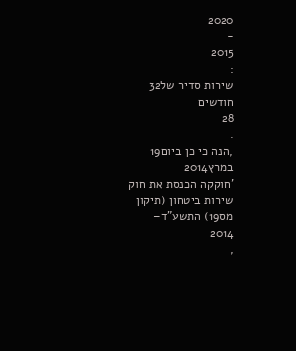2020
-
2015
:
שירות סדיר של32
חודשים
28
.
,הנה כי כן ביום19
במרץ2014
'חוקקה הכנסת את חוק שירות ביטחון (תיקון מס19) התשע"ד–
2014
,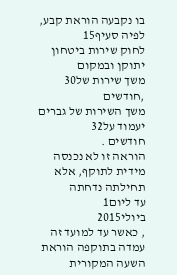בו נקבעה הוראת קבע, לפיה סעיף15
לחוק שירות ביטחון יתוקן ובמקום
משך שירות של30
,חודשים
משך השירות של גברים יעמוד על32
חודשים .
הוראה זו לא נכנסה מידית לתוקף, אלא תחילתה נדחתה
עד ליום1
ביולי2015
, כאשר עד למועד זה עמדה בתוקפה הוראת השעה המקורית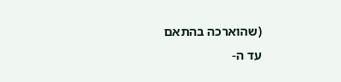(שהוארכה בהתאם
עד ה-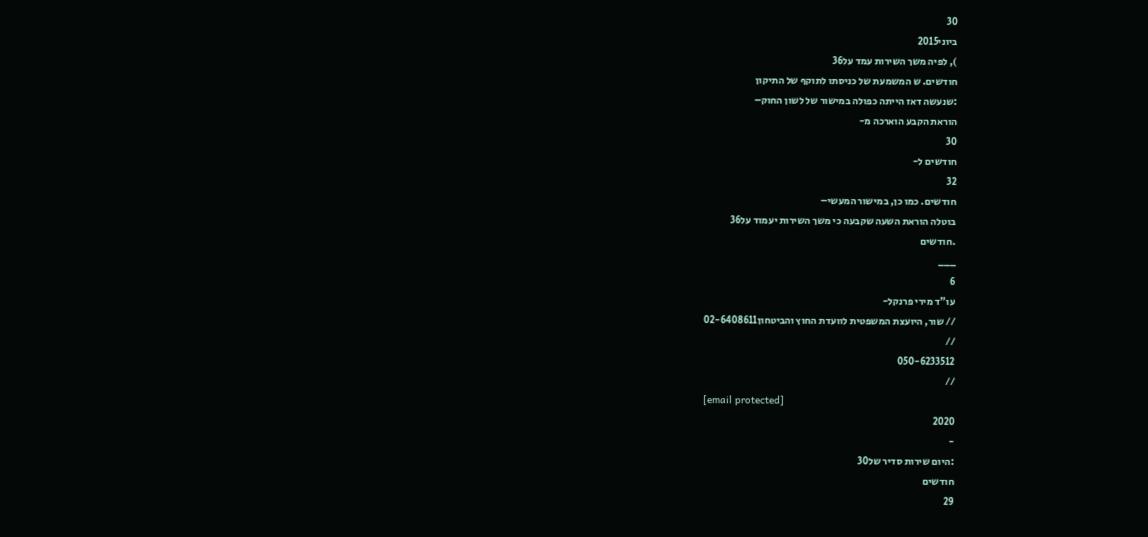30
ביוני2015
), לפיה משך השירות עמד על36
חודשים. ש המשמעת של כניסתו לתוקף של התיקון
:שנעשה דאז הייתה כפולה במישור של לשון החוק–
הוראת הקבע הוארכה מ-
30
חודשים ל-
32
חודשים. כמו כן, במישור המעשי–
בוטלה הוראת השעה שקבעה כי משך השירות יעמוד על36
.חודשים
___
6
עו"ד מירי פרנקל-
// שור, היועצת המשפטית לוועדת החוץ והביטחון02-6408611
//
050-6233512
//
[email protected]
2020
-
:היום שירות סדיר של30
חודשים
29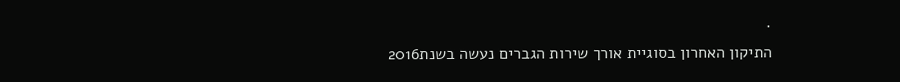.
התיקון האחרון בסוגיית אורך שירות הגברים נעשה בשנת2016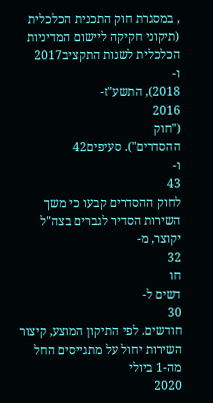, במסגרת חוק התכנית הכלכלית
(תיקוני חקיקה ליישום המדיניות הכלכלית לשנות התקציב2017
ו-
2018), התשע"ז-
2016
("חוק
ההסדרים"). סעיפים42
ו-
43
לחוק ההסדרים קבעו כי משך השירות הסדיר לגברים בצה"ל יקוצר, מ-
32
חו
דשים ל-
30
חודשים. לפי התיקון המוצע, קיצור השירות יחול על מתגייסים החל
מה-1 ביולי
2020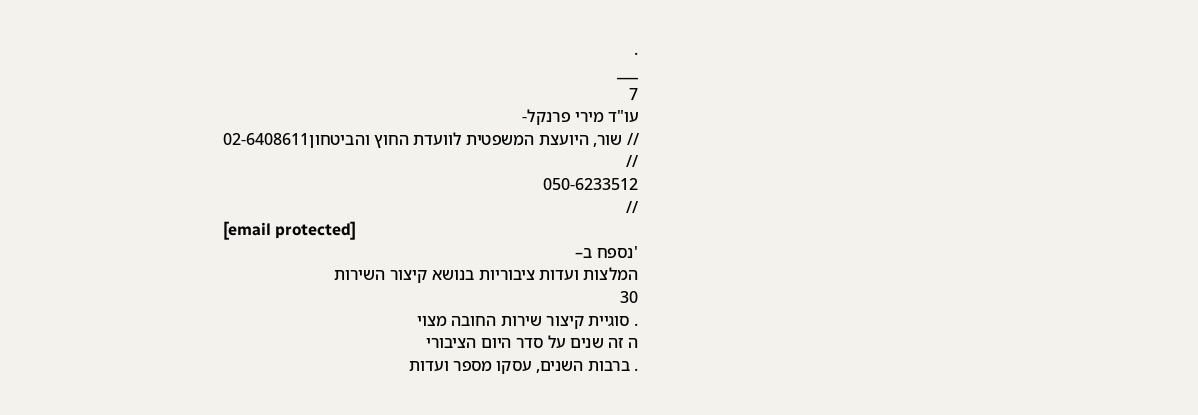.
___
7
עו"ד מירי פרנקל-
// שור, היועצת המשפטית לוועדת החוץ והביטחון02-6408611
//
050-6233512
//
[email protected]
'נספח ב–
המלצות ועדות ציבוריות בנושא קיצור השירות
30
. סוגיית קיצור שירות החובה מצוי
ה זה שנים על סדר היום הציבורי
. ברבות השנים, עסקו מספר ועדות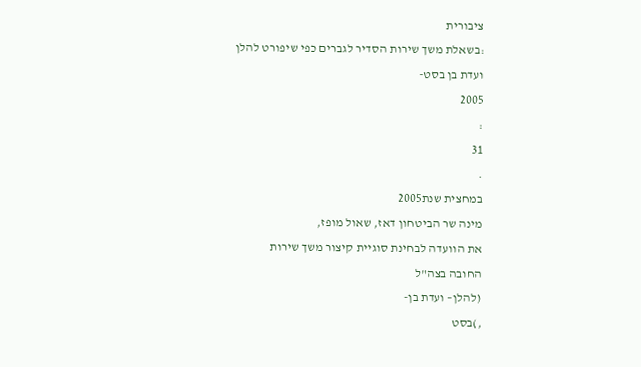ציבורית
:בשאלת משך שירות הסדיר לגברים כפי שיפורט להלן
ועדת בן בסט-
2005
:
31
.
במחצית שנת2005
מינה שר הביטחון דאז, שאול מופז,
את הוועדה לבחינת סוגיית קיצור משך שירות
החובה בצה"ל
(להלן– ועדת בן-
,)בסט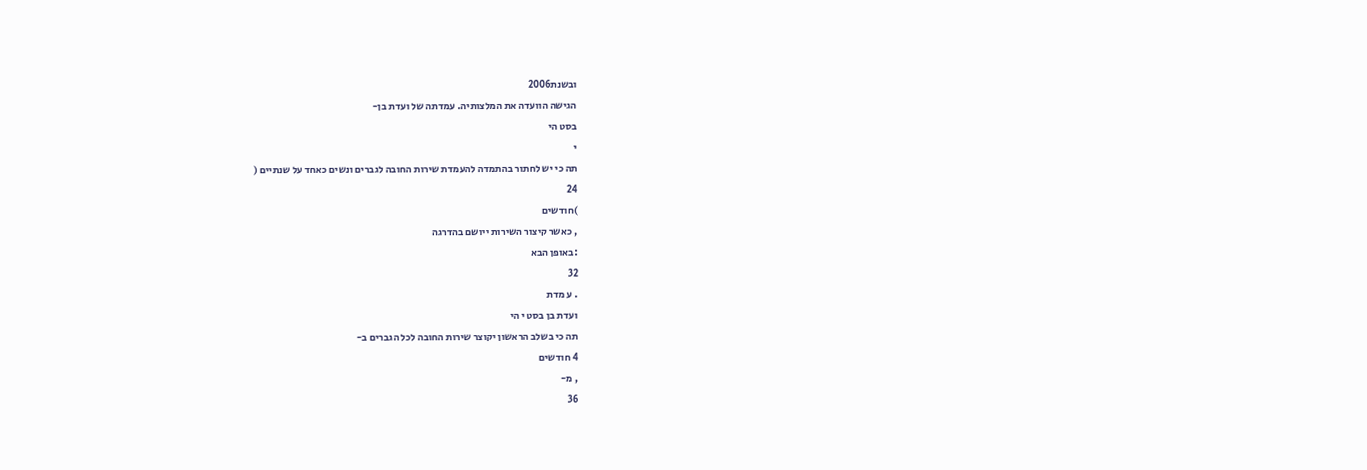ובשנת2006
הגישה הוועדה את המלצותיה. עמדתה של ועדת בן-
בסט הי
י
תה כי יש לחתור בהתמדה להעמדת שירות החובה לגברים ונשים כאחד על שנתיים (
24
)חודשים
, כאשר קיצור השירות ייושם בהדרגה
:באופן הבא
32
. ע מדת
ועדת בן בסט י הי
תה כי בשלב הראשון יקוצר שירות החובה לכל הגברים ב-
4 חודשים
, מ-
36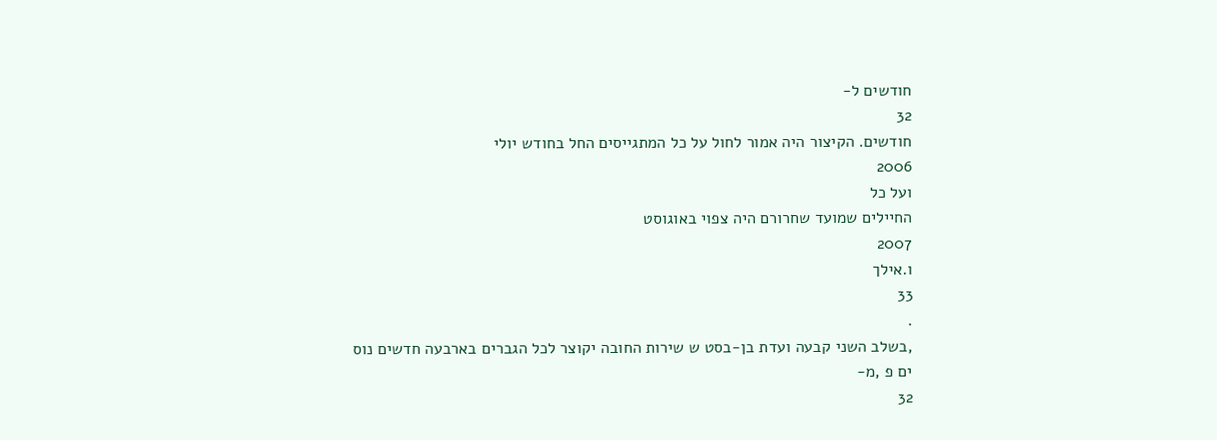חודשים ל-
32
חודשים. הקיצור היה אמור לחול על כל המתגייסים החל בחודש יולי
2006
ועל כל
החיילים שמועד שחרורם היה צפוי באוגוסט
2007
ו.אילך
33
.
,בשלב השני קבעה ועדת בן-בסט ש שירות החובה יקוצר לכל הגברים בארבעה חדשים נוס
ים פ ,מ-
32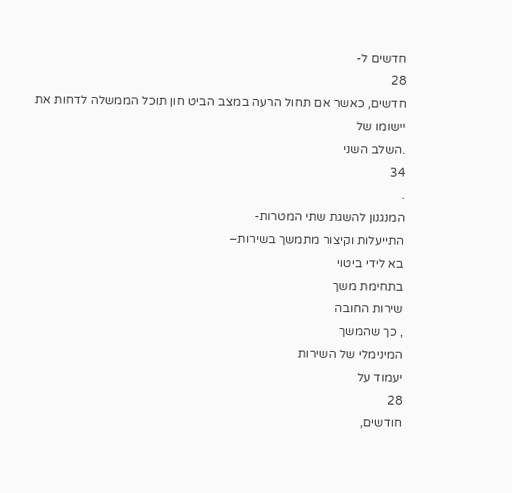חדשים ל-
28
חדשים, כאשר אם תחול הרעה במצב הביט חון תוכל הממשלה לדחות את יישומו של
.השלב השני
34
.
המנגנון להשגת שתי המטרות-
התייעלות וקיצור מתמשך בשירות–
בא לידי ביטוי
בתחימת משך
שירות החובה
, כך שהמשך
המינימלי של השירות
יעמוד על
28
חודשים,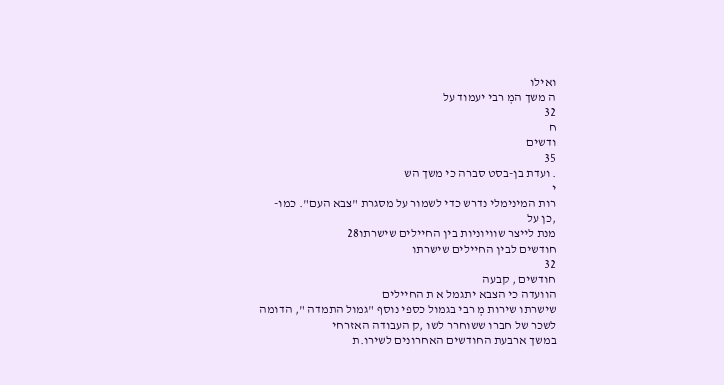ואילו
ה משך המְ רבי יעמוד על
32
ח
ודשים
35
. ועדת בן-בסט סברה כי משך הש
י
רות המינימלי נדרש כדי לשמור על מסגרת "צבא העם". כמו-
,כן על
מנת לייצר שוויוניות בין החיילים שישרתו28
חודשים לבין החיילים שישרתו
32
חודשים , קבעה
הוועדה כי הצבא יתגמל א ת החיילים
שישרתו שירות מְ רבי בגמול כספי נוסף "גמול התמדה ", הדומה
לשכר של חברו ששוחרר לשו ,ק העבודה האזרחי
במשך ארבעת החודשים האחרונים לשירו.ת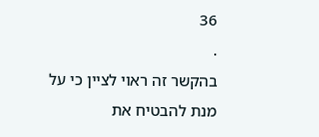36
.
בהקשר זה ראוי לציין כי על מנת להבטיח את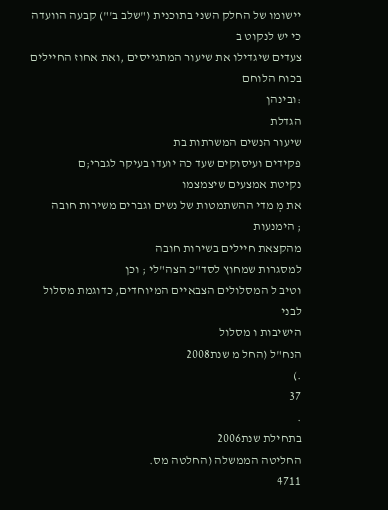יישומו של החלק השני בתוכנית ("שלב ב'") קבעה הוועדה
כי יש לנקוט ב
צעדים שיגדילו את שיעור המתגייסים ,ואת אחוז החיילים בכוח הלוחם
:ובינהן
הגדלת
שיעור הנשים המשרתות בת
פקידים ועיסוקים שעד כה יועדו בעיקר לגברי;ם
נקיטת אמצעים שיצמצמו
את מְ מדי ההשתמטות של נשים וגברים משירות חובה
; הימנעות
מהקצאת חיילים בשירות חובה
למסגרות שמחוץ לסד"כ הצה"לי ; וכן
וטיב ל המסלולים הצבאיים המיוחדים, כדוגמת מסלול לבני
הישיבות ו מסלול
הנח"ל (החל מ שנת2008
.)
37
.
בתחילת שנת2006
החליטה הממשלה (החלטה מס.
4711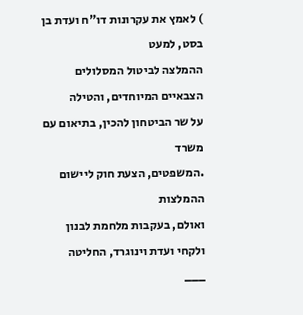) לאמץ את עקרונות דו"ח ועדת בן בסט, למעט
ההמלצה לביטול המסלולים הצבאיים המיוחדים, והטילה
על שר הביטחון להכין, בתיאום עם משרד
.המשפטים, הצעת חוק ליישום ההמלצות
ואולם, בעקבות מלחמת לבנון ולקחי ועדת וינוגרד, החליטה
___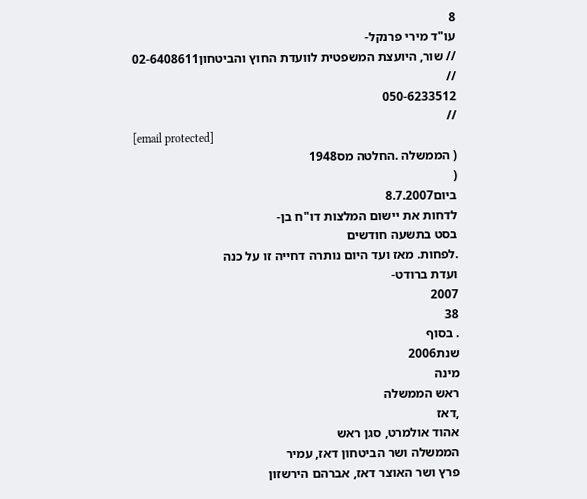8
עו"ד מירי פרנקל-
// שור, היועצת המשפטית לוועדת החוץ והביטחון02-6408611
//
050-6233512
//
[email protected]
( הממשלה .החלטה מס1948
(
ביום8.7.2007
לדחות את יישום המלצות דו"ח בן-
בסט בתשעה חודשים
.לפחות. מאז ועד היום נותרה דחייה זו על כנה
ועדת ברודט-
2007
38
. בסוף
שנת2006
מינה
ראש הממשלה
,דאז
אהוד אולמרט, סגן ראש
הממשלה ושר הביטחון דאז, עמיר
פרץ ושר האוצר דאז, אברהם הירשזון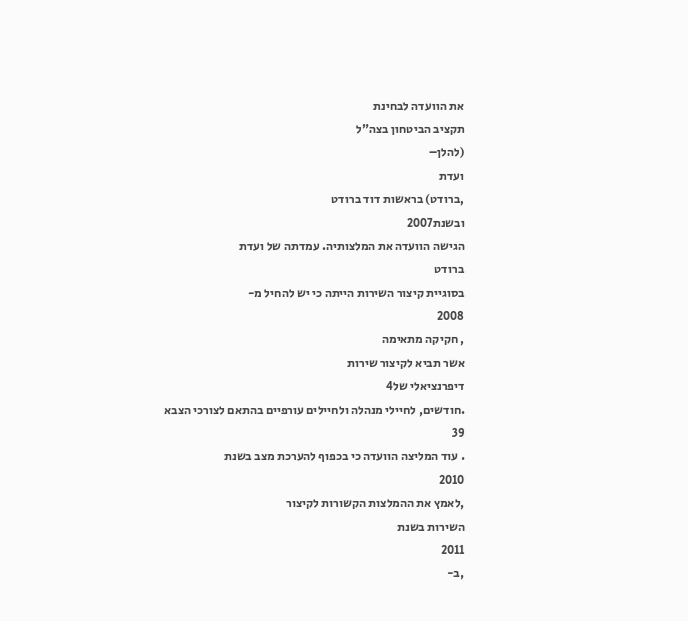את הוועדה לבחינת
תקציב הביטחון בצה"ל
(להלן–
ועדת
,ברודט) בראשות דוד ברודט
ובשנת2007
הגישה הוועדה את המלצותיה. עמדתה של ועדת
ברודט
בסוגיית קיצור השירות הייתה כי יש להחיל מ-
2008
, חקיקה מתאימה
אשר תביא לקיצור שירות
דיפרנציאלי של4
.חודשים, לחיילי מנהלה ולחיילים עורפיים בהתאם לצורכי הצבא
39
. עוד המליצה הוועדה כי בכפוף להערכת מצב בשנת
2010
,לאמץ את ההמלצות הקשורות לקיצור
השירות בשנת
2011
,ב-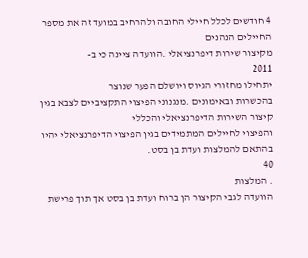4 חודשים לכלל חיילי החובה ולהרחיב במועד זה את מספר החיילים הנהנים
מקיצור שירות דיפרנציאלי .הוועדה ציינה כי ב-
2011
יתחילו מחזורי הגיוס ויושלם הפער שנוצר
בהכשרות ובאימונים .מנגנוני הפיצוי התקציביים לצבא בגין קיצור השירות הדיפרנציאלי והכללי
והפיצוי לחיילים המתמידים בגין הפיצוי הדיפרנציאלי יהיו בהתאם להמלצות ועדת בן בסט.
40
. המלצות
הוועדה לגבי הקיצור הן ברוח ועדת בן בסט אך תוך פרישת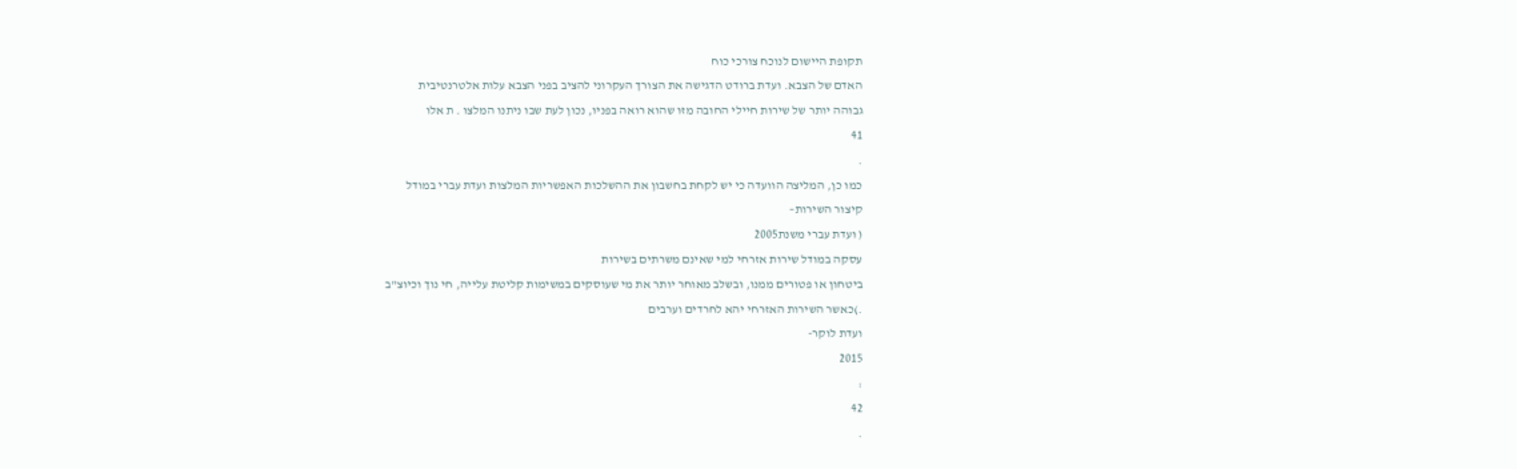תקופת היישום לנוכח צורכי כוח
האדם של הצבא. ועדת ברודט הדגישה את הצורך העקרוני להציב בפני הצבא עלות אלטרנטיבית
גבוהה יותר של שירות חיילי החובה מזו שהוא רואה בפניו, נכון לעת שבו ניתנו המלצו . ת אלו
41
.
כמו כן, המליצה הוועדה כי יש לקחת בחשבון את ההשלכות האפשריות המלצות ועדת עברי במודל
קיצור השירות–
( ועדת עברי משנת2005
עסקה במודל שירות אזרחי למי שאינם משרתים בשירות
ביטחון או פטורים ממנו, ובשלב מאוחר יותר את מי שעוסקים במשימות קליטת עלייה, חי נוך וכיוצ"ב
.)כאשר השירות האזרחי יהא לחרדים וערבים
ועדת לוקר-
2015
:
42
.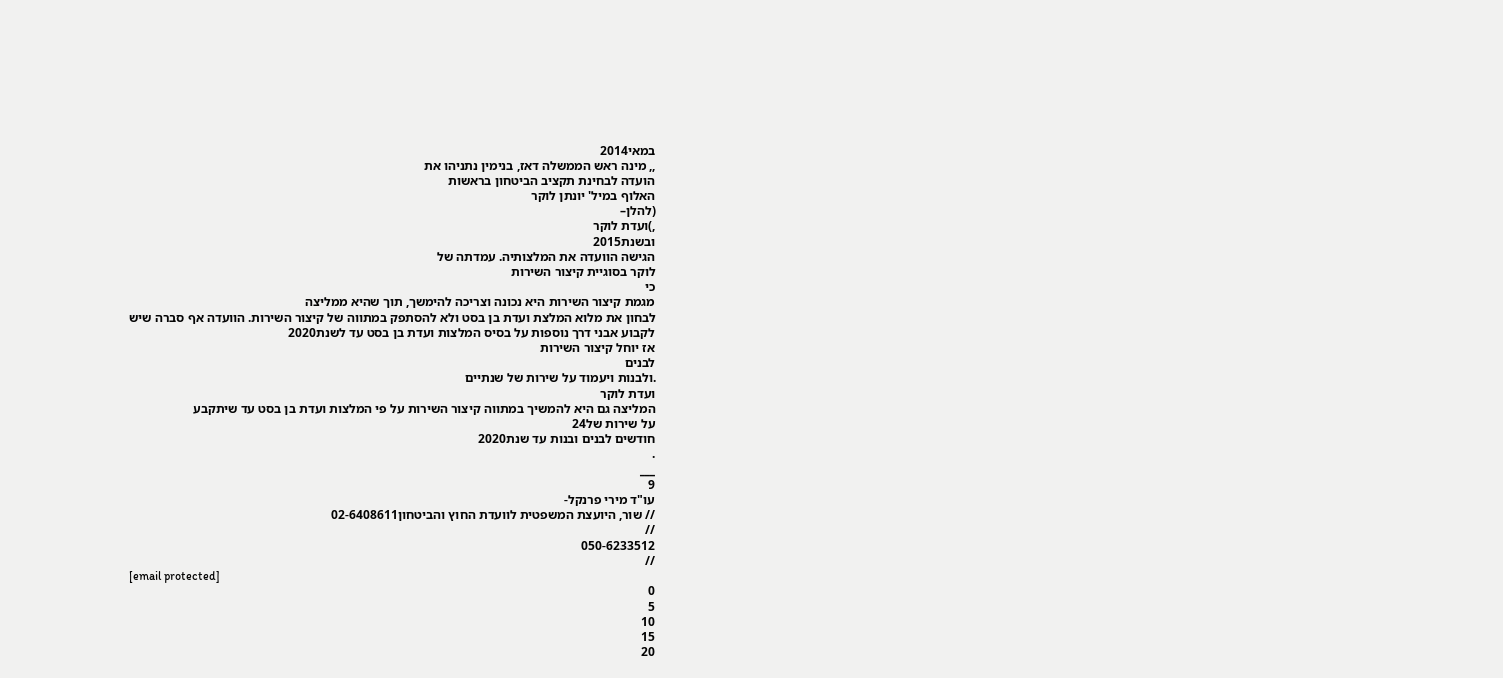במאי2014
,, מינה ראש הממשלה דאז, בנימין נתניהו את
הועדה לבחינת תקציב הביטחון בראשות
האלוף במיל' יונתן לוקר
(להלן–
,)ועדת לוקר
ובשנת2015
הגישה הוועדה את המלצותיה. עמדתה של
לוקר בסוגיית קיצור השירות
כי
מגמת קיצור השירות היא נכונה וצריכה להימשך, תוך שהיא ממליצה
לבחון את מלוא המלצת ועדת בן בסט ולא להסתפק במתווה של קיצור השירות. הוועדה אף סברה שיש
לקבוע אבני דרך נוספות על בסיס המלצות ועדת בן בסט עד לשנת2020
אז יוחל קיצור השירות
לבנים
.ולבנות ויעמוד על שירות של שנתיים
ועדת לוקר
המליצה גם היא להמשיך במתווה קיצור השירות על פי המלצות ועדת בן בסט עד שיתקבע
על שירות של24
חודשים לבנים ובנות עד שנת2020
.
___
9
עו"ד מירי פרנקל-
// שור, היועצת המשפטית לוועדת החוץ והביטחון02-6408611
//
050-6233512
//
[email protected]
0
5
10
15
20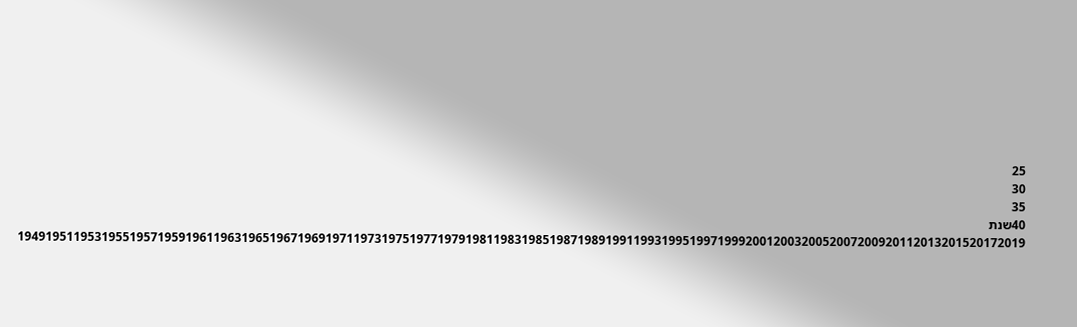25
30
35
40שנת 194919511953195519571959196119631965196719691971197319751977197919811983198519871989199119931995199719992001200320052007200920112013201520172019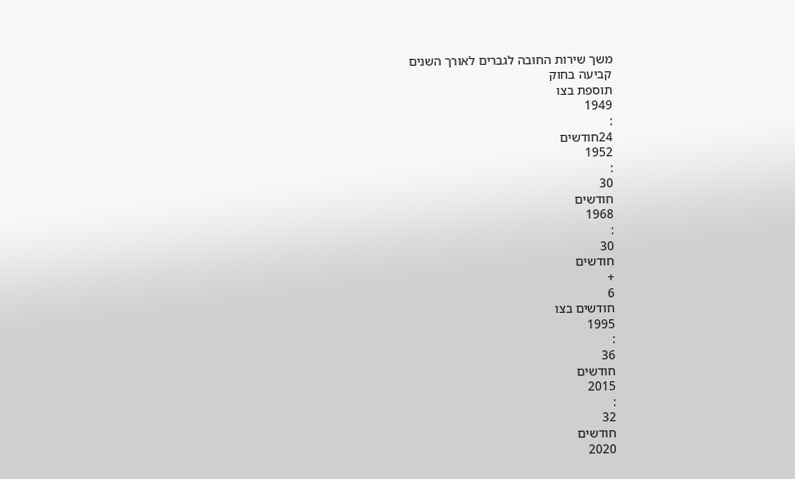משך שירות החובה לגברים לאורך השנים
קביעה בחוק
תוספת בצו
1949
:
24חודשים
1952
:
30
חודשים
1968
:
30
חודשים
+
6
חודשים בצו
1995
:
36
חודשים
2015
:
32
חודשים
2020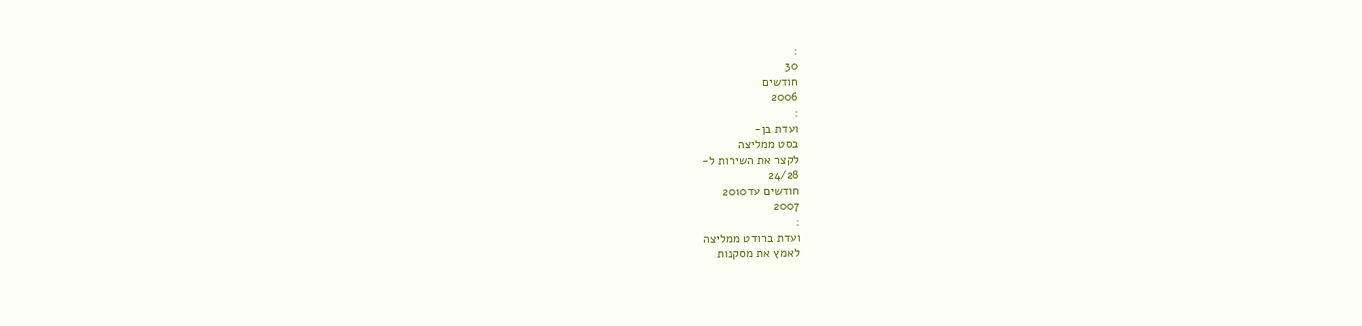:
30
חודשים
2006
:
ועדת בן-
בסט ממליצה
לקצר את השירות ל-
24/28
חודשים עד2010
2007
:
ועדת ברודט ממליצה
לאמץ את מסקנות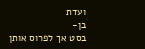ועדת
בן-
בסט אך לפרוס אותן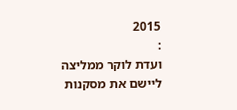2015
:
ועדת לוקר ממליצה
ליישם את מסקנות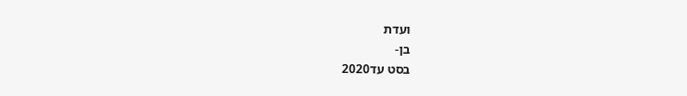ועדת
בן-
בסט עד2020